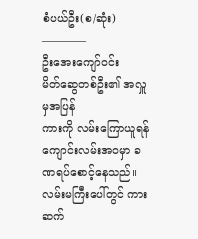စံပယ်ဦး(စ/ဆုံး)
————
ဦးအေးကျော်၀င်း
မိတ်ဆွေတစ်ဦး၏ အလှူမှအပြန်
ကားကို လမ်းကြောယူရန် ကျောင်းလမ်းအ၀မှာ ခဏရပ်စောင့်နေသည်။
လမ်းမကြီးပေါ်တွင် ကားဆက်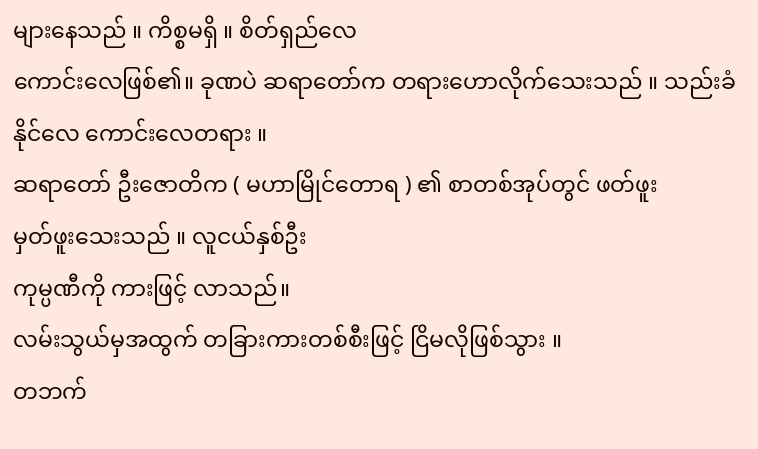များနေသည် ။ ကိစ္စမရှိ ။ စိတ်ရှည်လေ
ကောင်းလေဖြစ်၏။ ခုဏပဲ ဆရာတော်က တရားဟောလိုက်သေးသည် ။ သည်းခံနိုင်လေ ကောင်းလေတရား ။
ဆရာတော် ဦးဇောတိက ( မဟာမြိုင်တောရ ) ၏ စာတစ်အုပ်တွင် ဖတ်ဖူး
မှတ်ဖူးသေးသည် ။ လူငယ်နှစ်ဦး
ကုမ္ပဏီကို ကားဖြင့် လာသည်။
လမ်းသွယ်မှအထွက် တခြားကားတစ်စီးဖြင့် ငြိမလိုဖြစ်သွား ။
တဘက်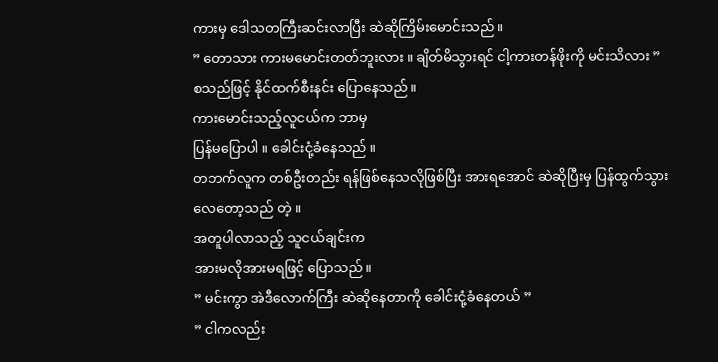ကားမှ ဒေါသတကြီးဆင်းလာပြီး ဆဲဆိုကြိမ်းမောင်းသည်။
” တောသား ကားမမောင်းတတ်ဘူးလား ။ ချိတ်မိသွားရင် ငါ့ကားတန်ဖိုးကို မင်းသိလား ”
စသည်ဖြင့် နိုင်ထက်စီးနင်း ပြောနေသည်။
ကားမောင်းသည့်လူငယ်က ဘာမှ
ပြန်မပြောပါ ။ ခေါင်းငုံ့ခံနေသည် ။
တဘက်လူက တစ်ဦးတည်း ရန်ဖြစ်နေသလိုဖြစ်ပြီး အားရအောင် ဆဲဆိုပြီးမှ ပြန်ထွက်သွားလေတော့သည် တဲ့ ။
အတူပါလာသည့် သူငယ်ချင်းက
အားမလိုအားမရဖြင့် ပြောသည်။
” မင်းကွာ အဲဒီလောက်ကြီး ဆဲဆိုနေတာကို ခေါင်းငုံ့ခံနေတယ် ”
” ငါကလည်း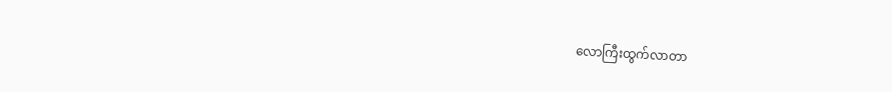လောကြီးထွက်လာတာ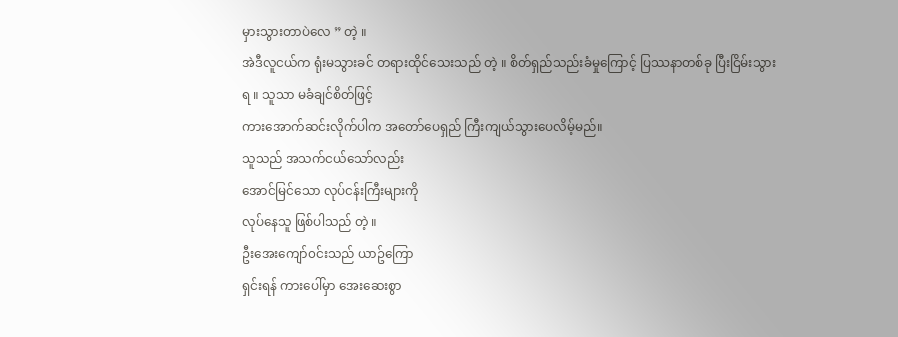မှားသွားတာပဲလေ ” တဲ့ ။
အဲဒီလူငယ်က ရုံးမသွားခင် တရားထိုင်သေးသည် တဲ့ ။ စိတ်ရှည်သည်းခံမှုကြောင့် ပြဿနာတစ်ခု ပြီးငြိမ်းသွားရ ။ သူသာ မခံချင်စိတ်ဖြင့်
ကားအောက်ဆင်းလိုက်ပါက အတော်ပေရှည် ကြီးကျယ်သွားပေလိမ့်မည်။
သူသည် အသက်ငယ်သော်လည်း
အောင်မြင်သော လုပ်ငန်းကြီးများကို
လုပ်နေသူ ဖြစ်ပါသည် တဲ့ ။
ဦးအေးကျော်၀င်းသည် ယာဥ်ကြော
ရှင်းရန် ကားပေါ်မှာ အေးဆေးစွာ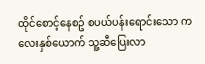ထိုင်စောင့်နေစဥ် စပယ်ပန်းရောင်းသော ကလေးနှစ်ယောက် သူ့ဆီပြေးလာ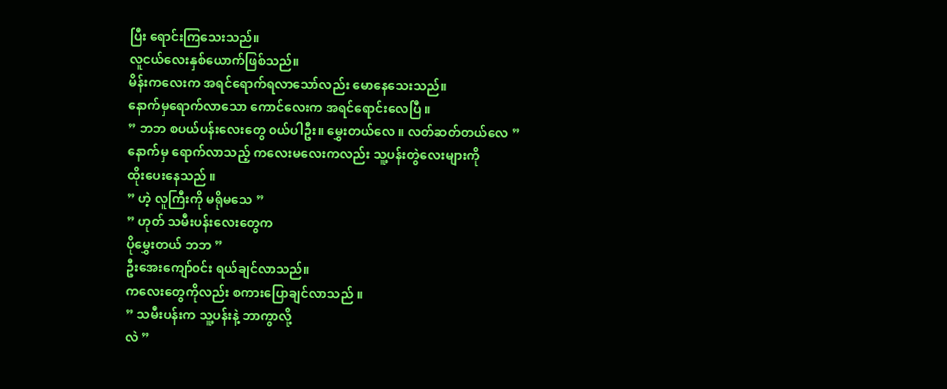ပြီး ရောင်းကြသေးသည်။
လူငယ်လေးနှစ်ယောက်ဖြစ်သည်။
မိန်းကလေးက အရင်ရောက်ရလာသော်လည်း မောနေသေးသည်။
နောက်မှရောက်လာသော ကောင်လေးက အရင်ရောင်းလေပြီ ။
” ဘဘ စပယ်ပန်းလေးတွေ ၀ယ်ပါဦး။ မွှေးတယ်လေ ။ လတ်ဆတ်တယ်လေ ”
နောက်မှ ရောက်လာသည့် ကလေးမလေးကလည်း သူ့ပန်းတွဲလေးများကို
ထိုးပေးနေသည် ။
” ဟဲ့ လူကြီးကို မရိုမသေ ”
” ဟုတ် သမီးပန်းလေးတွေက
ပိုမွှေးတယ် ဘဘ ”
ဦးအေးကျော်၀င်း ရယ်ချင်လာသည်။
ကလေးတွေကိုလည်း စကားပြောချင်လာသည် ။
” သမီးပန်းက သူ့ပန်းနဲ့ ဘာကွာလို့
လဲ ”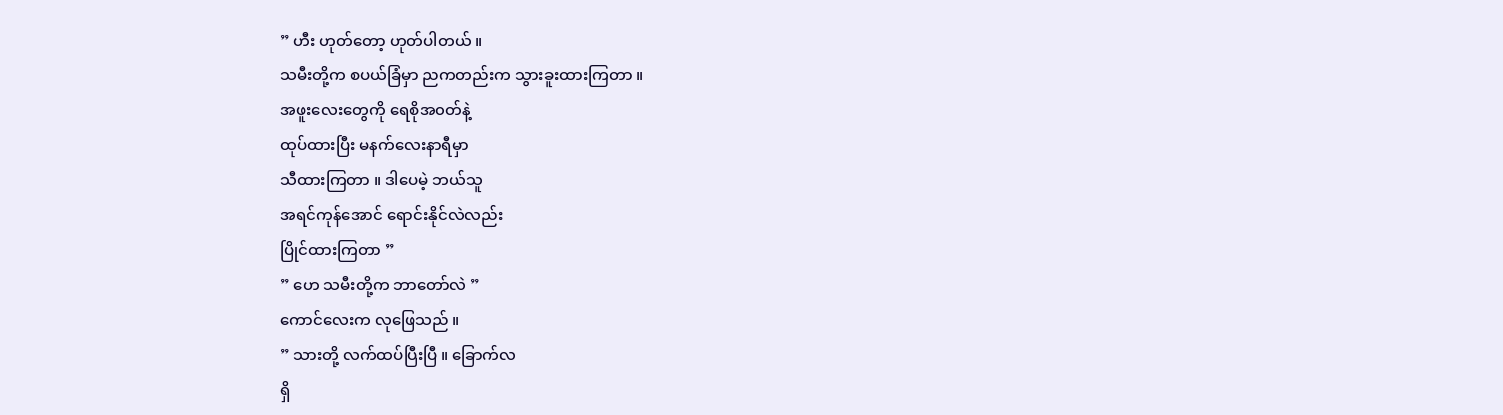” ဟီး ဟုတ်တော့ ဟုတ်ပါတယ် ။
သမီးတို့က စပယ်ခြံမှာ ညကတည်းက သွားခူးထားကြတာ ။
အဖူးလေးတွေကို ရေစိုအ၀တ်နဲ့
ထုပ်ထားပြီး မနက်လေးနာရီမှာ
သီထားကြတာ ။ ဒါပေမဲ့ ဘယ်သူ
အရင်ကုန်အောင် ရောင်းနိုင်လဲလည်း
ပြိုင်ထားကြတာ ”
” ဟေ သမီးတို့က ဘာတော်လဲ ”
ကောင်လေးက လုဖြေသည် ။
” သားတို့ လက်ထပ်ပြီးပြီ ။ ခြောက်လ
ရှိ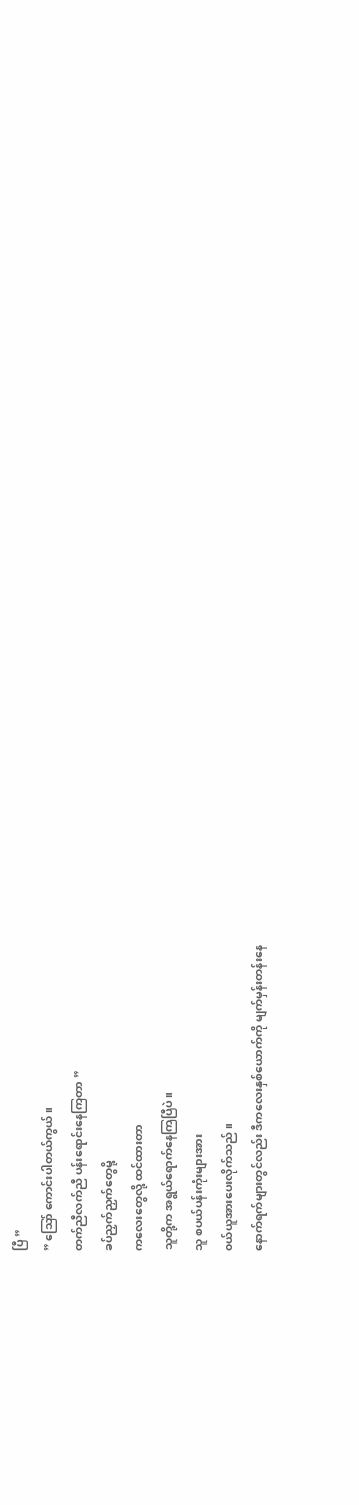ပြီ ”
” သြော် ကောင်းပါတယ်ကွယ် ။
တက်ညီလက်ညီ ပန်းရောင်းနေကြတာ ”
ခပ်ညှက်ညှက်တွေမို့
ကလေးတွေလို့ ထင်ထားတာ
သူတို့က အရွယ်ရောက်နေကြပြီပဲ။
သူ စပယ်ပန်းကုံးများအား
၀ယ်ယူအားပေးလိုက်သည် ။
နောက်ရက်များတွင်လည်း ဒီကလေးနှစ်ယောက်ကို မျက်မှန်းတန်းနေ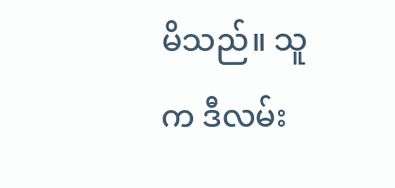မိသည်။ သူက ဒီလမ်း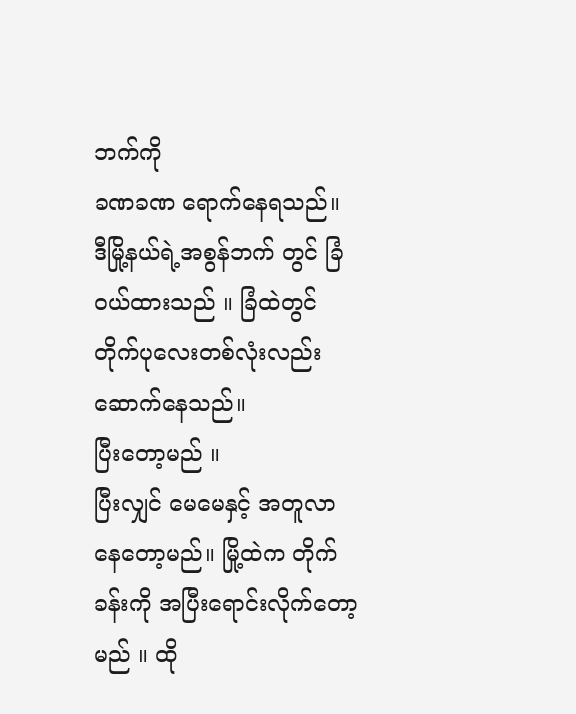ဘက်ကို
ခဏခဏ ရောက်နေရသည်။
ဒီမြို့နယ်ရဲ့အစွန်ဘက် တွင် ခြံ၀ယ်ထားသည် ။ ခြံထဲတွင် တိုက်ပုလေးတစ်လုံးလည်း ဆောက်နေသည်။
ပြီးတော့မည် ။
ပြီးလျှင် မေမေနှင့် အတူလာနေတော့မည်။ မြို့ထဲက တိုက်ခန်းကို အပြီးရောင်းလိုက်တော့မည် ။ ထို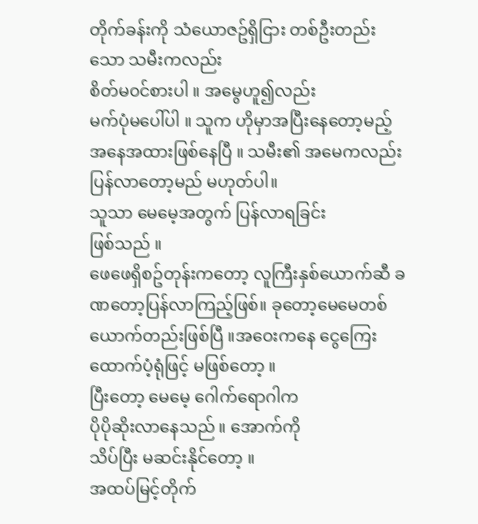တိုက်ခန်းကို သံယောဇဥ်ရှိငြား တစ်ဦးတည်းသော သမီးကလည်း
စိတ်မ၀င်စားပါ ။ အမွေဟူ၍လည်း
မက်ပုံမပေါ်ပါ ။ သူက ဟိုမှာအပြီးနေတော့မည့် အနေအထားဖြစ်နေပြီ ။ သမီး၏ အမေကလည်း ပြန်လာတော့မည် မဟုတ်ပါ။
သူသာ မေမေ့အတွက် ပြန်လာရခြင်း
ဖြစ်သည် ။
ဖေဖေရှိစဥ်တုန်းကတော့ လူကြီးနှစ်ယောက်ဆီ ခဏတော့ပြန်လာကြည့်ဖြစ်။ ခုတော့မေမေတစ်ယောက်တည်းဖြစ်ပြီ ။အဝေးကနေ ငွေကြေးထောက်ပံ့ရုံဖြင့် မဖြစ်တော့ ။
ပြီးတော့ မေမေ့ ဂေါက်ရောဂါက
ပိုပိုဆိုးလာနေသည် ။ အောက်ကို
သိပ်ပြီး မဆင်းနိုင်တော့ ။
အထပ်မြင့်တိုက်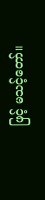ဖြင့် မသင့်တော်။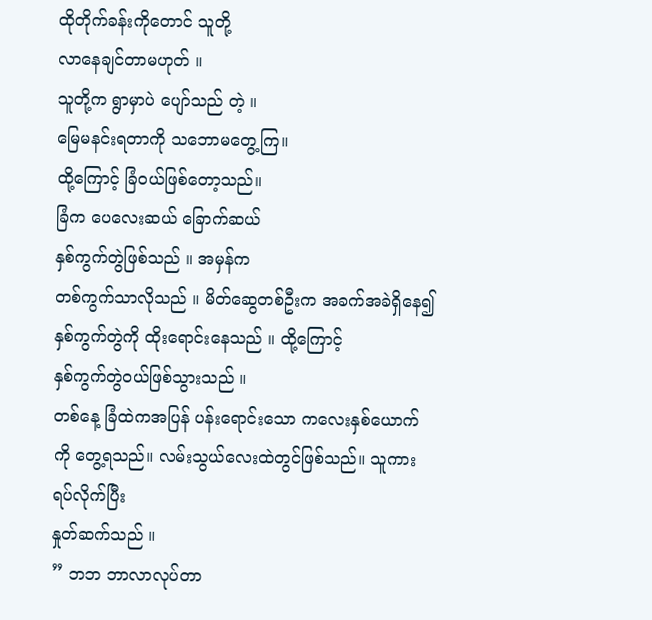ထိုတိုက်ခန်းကိုတောင် သူတို့
လာနေချင်တာမဟုတ် ။
သူတို့က ရွာမှာပဲ ပျော်သည် တဲ့ ။
မြေမနင်းရတာကို သဘောမတွေ့ကြ။
ထို့ကြောင့် ခြံ၀ယ်ဖြစ်တော့သည်။
ခြံက ပေလေးဆယ် ခြောက်ဆယ်
နှစ်ကွက်တွဲဖြစ်သည် ။ အမှန်က
တစ်ကွက်သာလိုသည် ။ မိတ်ဆွေတစ်ဦးက အခက်အခဲရှိနေ၍ နှစ်ကွက်တွဲကို ထိုးရောင်းနေသည် ။ ထို့ကြောင့်
နှစ်ကွက်တွဲ၀ယ်ဖြစ်သွားသည် ။
တစ်နေ့ ခြံထဲကအပြန် ပန်းရောင်းသော ကလေးနှစ်ယောက်ကို တွေ့ရသည်။ လမ်းသွယ်လေးထဲတွင်ဖြစ်သည်။ သူကားရပ်လိုက်ပြီး
နှုတ်ဆက်သည် ။
” ဘဘ ဘာလာလုပ်တာ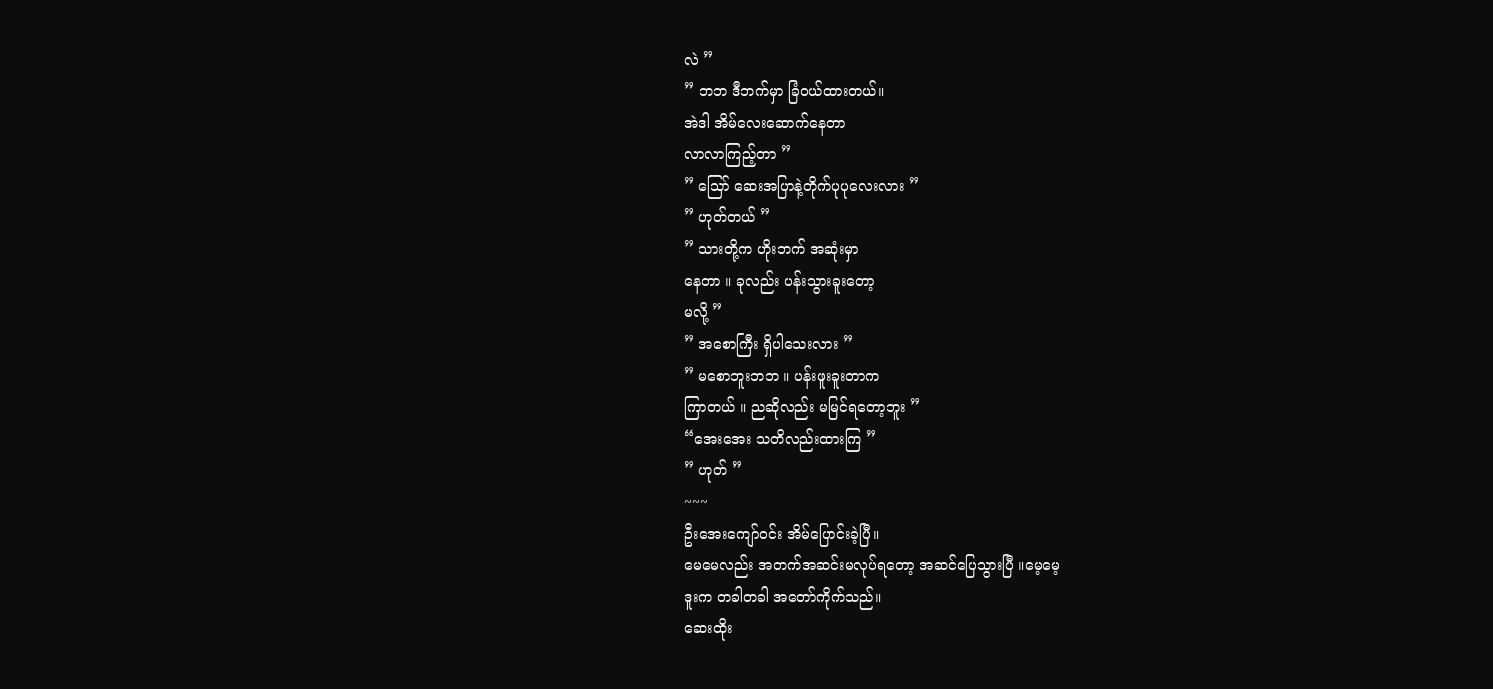လဲ ”
” ဘဘ ဒီဘက်မှာ ခြံ၀ယ်ထားတယ်။
အဲဒါ အိမ်လေးဆောက်နေတာ
လာလာကြည့်တာ ”
” သြော် ဆေးအပြာနဲ့တိုက်ပုပုလေးလား ”
” ဟုတ်တယ် ”
” သားတို့က ဟိုးဘက် အဆုံးမှာ
နေတာ ။ ခုလည်း ပန်းသွားခူးတော့
မလို့ ”
” အစောကြီး ရှိပါသေးလား ”
” မစောဘူးဘဘ ။ ပန်းဖူးခူးတာက
ကြာတယ် ။ ညဆိုလည်း မမြင်ရတော့ဘူး ”
“အေးအေး သတိလည်းထားကြ ”
” ဟုတ် ”
~~~
ဦးအေးကျော်၀င်း အိမ်ပြောင်းခဲ့ပြီ။
မေမေလည်း အတက်အဆင်းမလုပ်ရတော့ အဆင်ပြေသွားပြီ ။မေ့မေ့
ဒူးက တခါတခါ အတော်ကိုက်သည်။
ဆေးထိုး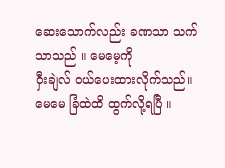ဆေးသောက်လည်း ခဏသာ သက်သာသည် ။ မေမေ့ကို
၀ှီးချဲလ် ၀ယ်ပေးထားလိုက်သည်။
မေမေ ခြံထဲထိ ထွက်လို့ရပြီ ။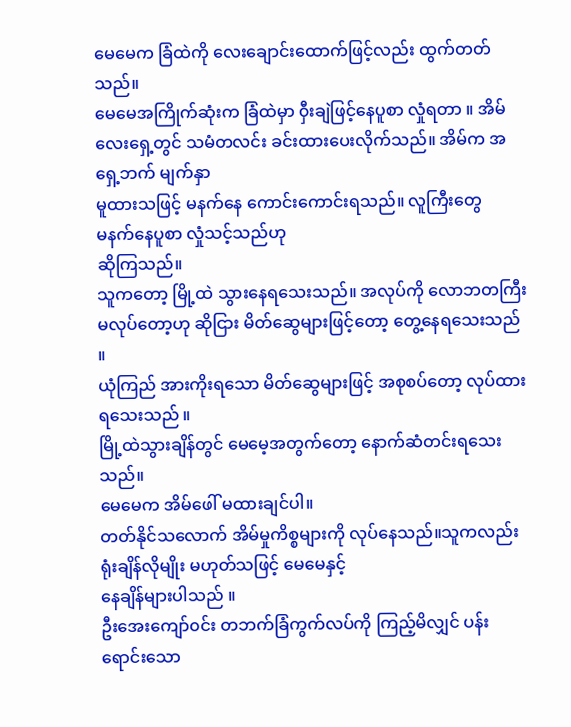မေမေက ခြံထဲကို လေးချောင်းထောက်ဖြင့်လည်း ထွက်တတ်သည်။
မေမေအကြိုက်ဆုံးက ခြံထဲမှာ ၀ှီးချဲဖြင့်နေပူစာ လှုံရတာ ။ အိမ်လေးရှေ့တွင် သမံတလင်း ခင်းထားပေးလိုက်သည်။ အိမ်က အရှေ့ဘက် မျက်နှာ
မူထားသဖြင့် မနက်နေ ကောင်းကောင်းရသည်။ လူကြီးတွေ
မနက်နေပူစာ လှုံသင့်သည်ဟု
ဆိုကြသည်။
သူကတော့ မြို့ထဲ သွားနေရသေးသည်။ အလုပ်ကို လောဘတကြီး
မလုပ်တော့ဟု ဆိုငြား မိတ်ဆွေများဖြင့်တော့ တွေ့နေရသေးသည် ။
ယုံကြည် အားကိုးရသော မိတ်ဆွေများဖြင့် အစုစပ်တော့ လုပ်ထားရသေးသည် ။
မြို့ထဲသွားချိန်တွင် မေမေ့အတွက်တော့ နောက်ဆံတင်းရသေးသည်။
မေမေက အိမ်ဖေါ် မထားချင်ပါ။
တတ်နိုင်သလောက် အိမ်မှုကိစ္စများကို လုပ်နေသည်။သူကလည်း ရုံးချိန်လိုမျိုး မဟုတ်သဖြင့် မေမေနှင့်
နေချိန်များပါသည် ။
ဦးအေးကျော်၀င်း တဘက်ခြံကွက်လပ်ကို ကြည့်မိလျှင် ပန်းရောင်းသော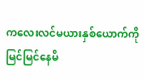ကလေးလင်မယားနှစ်ယောက်ကို မြင်မြင်နေမိ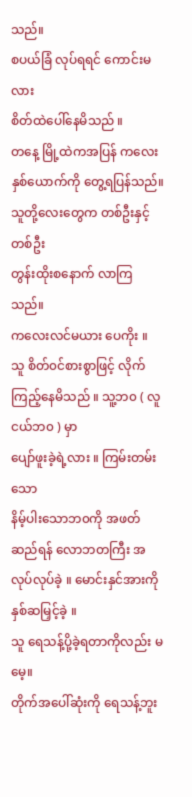သည်။
စပယ်ခြံ လုပ်ရရင် ကောင်းမလား
စိတ်ထဲပေါ်နေမိသည် ။
တနေ့ မြို့ထဲကအပြန် ကလေးနှစ်ယောက်ကို တွေ့ရပြန်သည်။
သူတို့လေးတွေက တစ်ဦးနှင့်တစ်ဦး
တွန်းထိုးစနောက် လာကြသည်။
ကလေးလင်မယား ပေကိုး ။
သူ စိတ်၀င်စားစွာဖြင့် လိုက်ကြည့်နေမိသည် ။ သူ့ဘ၀ ( လူငယ်ဘ၀ ) မှာ
ပျော်ဖူးခဲ့ရဲ့လား ။ ကြမ်းတမ်းသော
နိမ့်ပါးသောဘ၀ကို အဖတ်ဆည်ရန် လောဘတကြီး အလုပ်လုပ်ခဲ့ ။ မောင်းနှင်အားကို နှစ်ဆမြှင့်ခဲ့ ။
သူ ရေသန့်ပို့ခဲ့ရတာကိုလည်း မမေ့။
တိုက်အပေါ်ဆုံးကို ရေသန့်ဘူး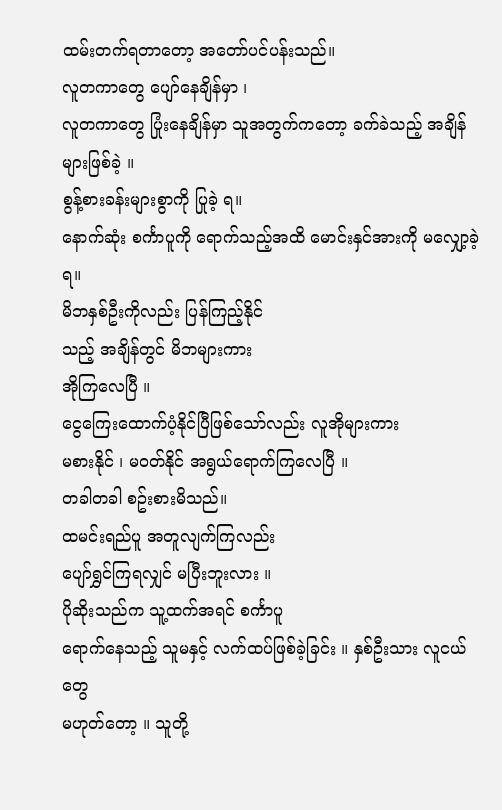ထမ်းတက်ရတာတော့ အတော်ပင်ပန်းသည်။
လူတကာတွေ ပျော်နေချိန်မှာ ၊
လူတကာတွေ ပြုံးနေချိန်မှာ သူအတွက်ကတော့ ခက်ခဲသည့် အချိန်များဖြစ်ခဲ့ ။
စွန့်စားခန်းများစွာကို ပြုခဲ့ ရ။
နောက်ဆုံး စင်္ကာပူကို ရောက်သည့်အထိ မောင်းနှင်အားကို မလျှော့ခဲ့ရ။
မိဘနှစ်ဦးကိုလည်း ပြန်ကြည့်နိုင်
သည့် အချိန်တွင် မိဘများကား
အိုကြလေပြီ ။
ငွေကြေးထောက်ပံ့နိုင်ပြီဖြစ်သော်လည်း လူအိုများကား
မစားနိုင် ၊ မ၀တ်နိုင် အရွယ်ရောက်ကြလေပြီ ။
တခါတခါ စဥ်းစားမိသည်။
ထမင်းရည်ပူ အတူလျက်ကြလည်း
ပျော်ရွှင်ကြရလျှင် မပြီးဘူးလား ။
ပိုဆိုးသည်က သူ့ထက်အရင် စင်္ကာပူ
ရောက်နေသည့် သူမနှင့် လက်ထပ်ဖြစ်ခဲ့ခြင်း ။ နှစ်ဦးသား လူငယ်တွေ
မဟုတ်တော့ ။ သူတို့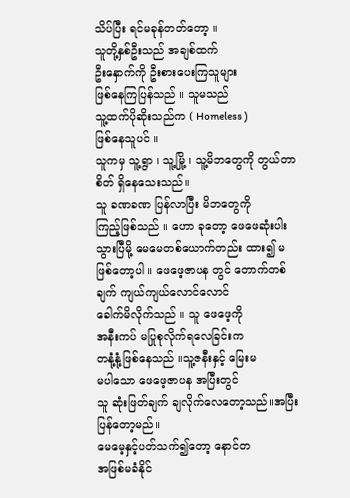သိပ်ပြီး ရင်မခုန်တတ်တော့ ။
သူတို့နှစ်ဦးသည် အချစ်ထက်
ဦးနှောက်ကို ဦးစားပေးကြသူများ
ဖြစ်နေကြပြန်သည် ။ သူမသည်
သူ့ထက်ပိုဆိုးသည်က ( Homeless )
ဖြစ်နေသူပင် ။
သူကမှ သူ့ရွာ ၊ သူ့မြို့ ၊ သူ့မိဘတွေကို တွယ်တာစိတ် ရှိနေသေးသည်။
သူ ခဏခဏ ပြန်လာပြီး မိဘတွေကို
ကြည့်ဖြစ်သည် ။ ဟော ခုတော့ ဖေဖေဆုံးပါးသွားပြီမို့ မေမေတစ်ယောက်တည်း ထား၍ မဖြစ်တော့ပါ ။ ဖေဖေ့ဇာပန တွင် တောက်တစ်ချက် ကျယ်ကျယ်လောင်လောင်
ခေါက်မိလိုက်သည် ။ သူ ဖေဖေ့ကို
အနီးကပ် မပြုစုလိုက်ရလေခြင်းက
တနုံ့နုံ့ဖြစ်နေသည် ။သူ့ဇနီးနှင့် မြေးမ
မပါသော ဖေဖေ့ဇာပန အပြီးတွင်
သူ ဆုံးဖြတ်ချက် ချလိုက်လေတော့သည်။အပြီးပြန်တော့မည်။
မေမေ့နှင့်ပတ်သက်၍တော့ နောင်တ
အဖြစ်မခံနိုင်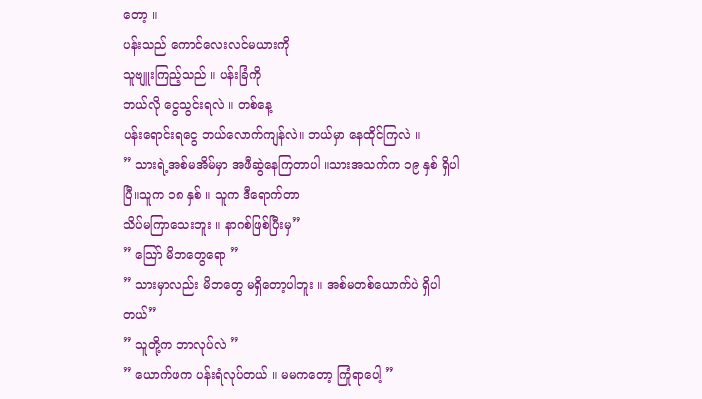တော့ ။
ပန်းသည် ကောင်လေးလင်မယားကို
သူဗျူးကြည့်သည် ။ ပန်းခြံကို
ဘယ်လို ငွေသွင်းရလဲ ။ တစ်နေ့
ပန်းရောင်းရငွေ ဘယ်လောက်ကျန်လဲ။ ဘယ်မှာ နေထိုင်ကြလဲ ။
” သားရဲ့အစ်မအိမ်မှာ အဖီဆွဲနေကြတာပါ ။သားအသက်က ၁၉ နှစ် ရှိပါပြီ။သူက ၁၈ နှစ် ။ သူက ဒီရောက်တာ
သိပ်မကြာသေးဘူး ။ နာဂစ်ဖြစ်ပြီးမှ”
” သြော် မိဘတွေရော ”
” သားမှာလည်း မိဘတွေ မရှိတော့ပါဘူး ။ အစ်မတစ်ယောက်ပဲ ရှိပါတယ်”
” သူတို့က ဘာလုပ်လဲ ”
” ယောက်ဖက ပန်းရံလုပ်တယ် ။ မမကတော့ ကြုံရာပေါ့ ”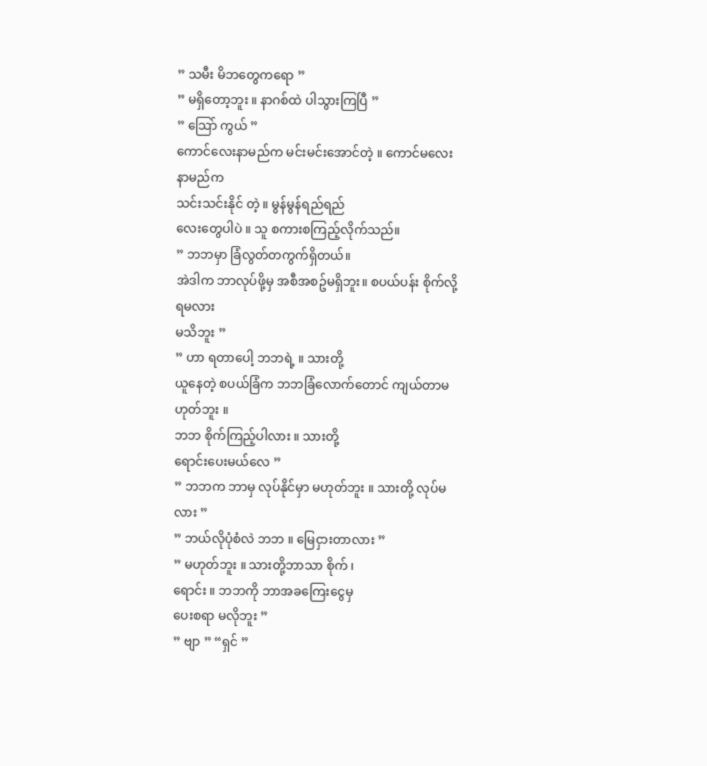” သမီး မိဘတွေကရော ”
” မရှိတော့ဘူး ။ နာဂစ်ထဲ ပါသွားကြပြီ ”
” သြော် ကွယ် ”
ကောင်လေးနာမည်က မင်းမင်းအောင်တဲ့ ။ ကောင်မလေးနာမည်က
သင်းသင်းနိုင် တဲ့ ။ မွန်မွန်ရည်ရည်
လေးတွေပါပဲ ။ သူ စကားစကြည့်လိုက်သည်။
” ဘဘမှာ ခြံလွတ်တကွက်ရှိတယ်။
အဲဒါက ဘာလုပ်ဖို့မှ အစီအစဥ်မရှိဘူး။ စပယ်ပန်း စိုက်လို့ရမလား
မသိဘူး ”
” ဟာ ရတာပေါ့ ဘဘရဲ့ ။ သားတို့
ယူနေတဲ့ စပယ်ခြံက ဘဘခြံလောက်တောင် ကျယ်တာမဟုတ်ဘူး ။
ဘဘ စိုက်ကြည့်ပါလား ။ သားတို့
ရောင်းပေးမယ်လေ ”
” ဘဘက ဘာမှ လုပ်နိုင်မှာ မဟုတ်ဘူး ။ သားတို့ လုပ်မလား ”
” ဘယ်လိုပုံစံလဲ ဘဘ ။ မြေငှားတာလား ”
” မဟုတ်ဘူး ။ သားတို့ဘာသာ စိုက် ၊
ရောင်း ။ ဘဘကို ဘာအခကြေးငွေမှ
ပေးစရာ မလိုဘူး ”
” ဗျာ ” “ရှင် ”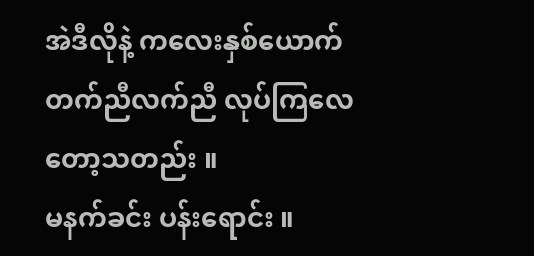အဲဒီလိုနဲ့ ကလေးနှစ်ယောက်
တက်ညီလက်ညီ လုပ်ကြလေတော့သတည်း ။
မနက်ခင်း ပန်းရောင်း ။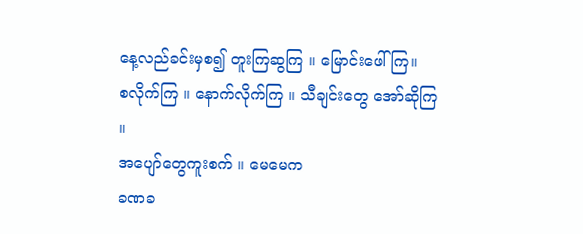နေ့လည်ခင်းမှစ၍ တူးကြဆွကြ ။ မြောင်းဖေါ်ကြ။
စလိုက်ကြ ။ နောက်လိုက်ကြ ။ သီချင်းတွေ အော်ဆိုကြ ။
အပျော်တွေကူးစက် ။ မေမေက
ခဏခ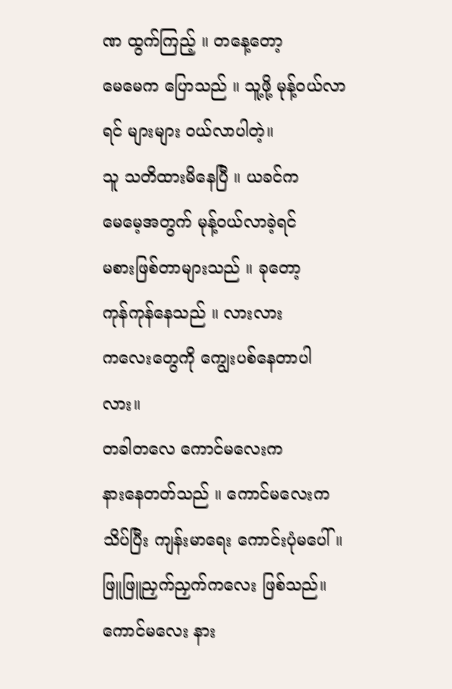ဏ ထွက်ကြည့် ။ တနေ့တော့
မေမေက ပြောသည် ။ သူ့ဖို့ မုန့်၀ယ်လာရင် များများ ၀ယ်လာပါတဲ့။
သူ သတိထားမိနေပြီ ။ ယခင်က
မေမေ့အတွက် မုန့်၀ယ်လာခဲ့ရင်
မစားဖြစ်တာများသည် ။ ခုတော့
ကုန်ကုန်နေသည် ။ လားလား
ကလေးတွေကို ကျွေးပစ်နေတာပါလား။
တခါတလေ ကောင်မလေးက
နားနေတတ်သည် ။ ကောင်မလေးက
သိပ်ပြီး ကျန်းမာရေး ကောင်းပုံမပေါ်။
ဖြူဖြူညှက်ညှက်ကလေး ဖြစ်သည်။
ကောင်မလေး နား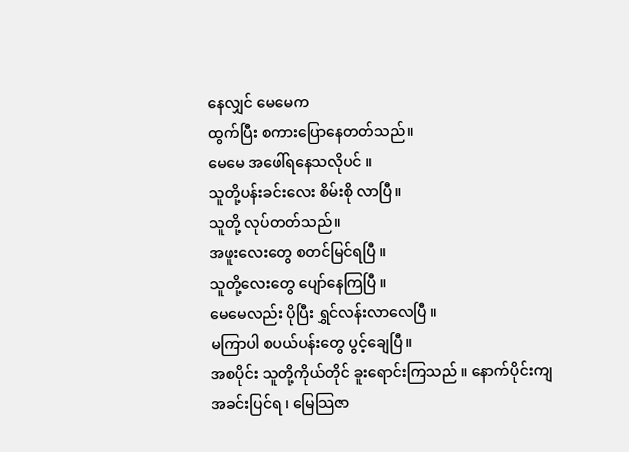နေလျှင် မေမေက
ထွက်ပြီး စကားပြောနေတတ်သည်။
မေမေ အဖေါ်ရနေသလိုပင် ။
သူတို့ပန်းခင်းလေး စိမ်းစို လာပြီ။
သူတို့ လုပ်တတ်သည်။
အဖူးလေးတွေ စတင်မြင်ရပြီ ။
သူတို့လေးတွေ ပျော်နေကြပြီ ။
မေမေလည်း ပိုပြီး ရွှင်လန်းလာလေပြီ ။
မကြာပါ စပယ်ပန်းတွေ ပွင့်ချေပြီ။
အစပိုင်း သူတို့ကိုယ်တိုင် ခူးရောင်းကြသည် ။ နောက်ပိုင်းကျ အခင်းပြင်ရ ၊ မြေသြဇာ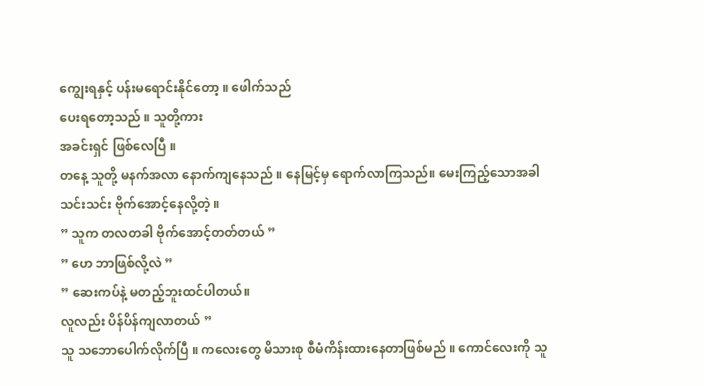ကျွေးရနှင့် ပန်းမရောင်းနိုင်တော့ ။ ဖေါက်သည်
ပေးရတော့သည် ။ သူတို့ကား
အခင်းရှင် ဖြစ်လေပြီ ။
တနေ့ သူတို့ မနက်အလာ နောက်ကျနေသည် ။ နေမြင့်မှ ရောက်လာကြသည်။ မေးကြည့်သောအခါ
သင်းသင်း ဗိုက်အောင့်နေလို့တဲ့ ။
” သူက တလတခါ ဗိုက်အောင့်တတ်တယ် ”
” ဟေ ဘာဖြစ်လို့လဲ ”
” ဆေးကပ်နဲ့ မတည့်ဘူးထင်ပါတယ်။
လူလည်း ပိန်ပိန်ကျလာတယ် ”
သူ သဘောပေါက်လိုက်ပြီ ။ ကလေးတွေ မိသားစု စီမံကိန်းထားနေတာဖြစ်မည် ။ ကောင်လေးကို သူ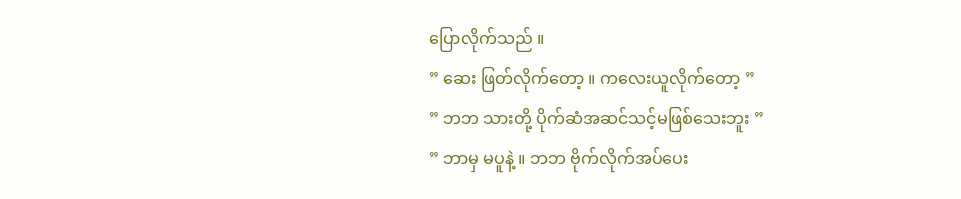ပြောလိုက်သည် ။
” ဆေး ဖြတ်လိုက်တော့ ။ ကလေးယူလိုက်တော့ ”
” ဘဘ သားတို့ ပိုက်ဆံအဆင်သင့်မဖြစ်သေးဘူး ”
” ဘာမှ မပူနဲ့ ။ ဘဘ ဗိုက်လိုက်အပ်ပေး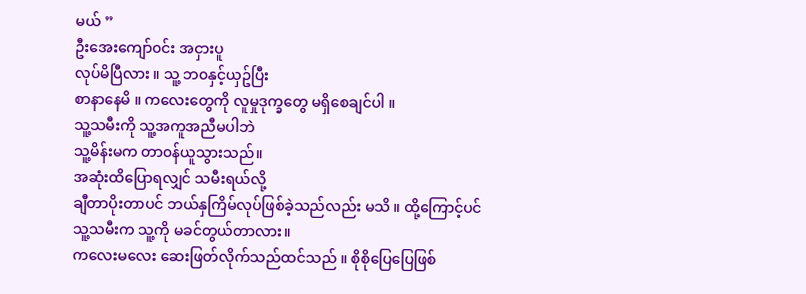မယ် ”
ဦးအေးကျော်၀င်း အငှားပူ
လုပ်မိပြီလား ။ သူ့ ဘ၀နှင့်ယှဥ်ပြီး
စာနာနေမိ ။ ကလေးတွေကို လူမှုဒုက္ခတွေ မရှိစေချင်ပါ ။
သူ့သမီးကို သူ့အကူအညီမပါဘဲ
သူ့မိန်းမက တာ၀န်ယူသွားသည်။
အဆုံးထိပြောရလျှင် သမီးရယ်လို့
ချီတာပိုးတာပင် ဘယ်နှကြိမ်လုပ်ဖြစ်ခဲ့သည်လည်း မသိ ။ ထို့ကြောင့်ပင်
သူ့သမီးက သူ့ကို မခင်တွယ်တာလား။
ကလေးမလေး ဆေးဖြတ်လိုက်သည်ထင်သည် ။ စိုစိုပြေပြေဖြစ်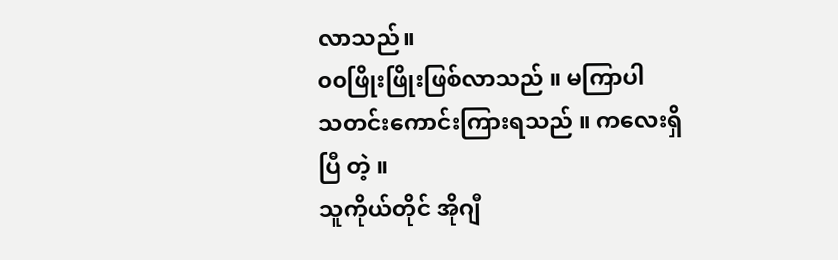လာသည်။
၀၀ဖြိုးဖြိုးဖြစ်လာသည် ။ မကြာပါ
သတင်းကောင်းကြားရသည် ။ ကလေးရှိပြီ တဲ့ ။
သူကိုယ်တိုင် အိုဂျီ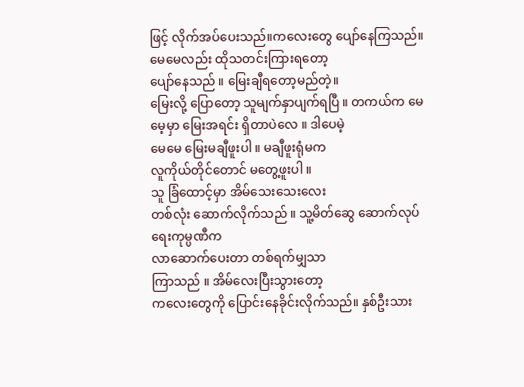ဖြင့် လိုက်အပ်ပေးသည်။ကလေးတွေ ပျော်နေကြသည်။
မေမေလည်း ထိုသတင်းကြားရတော့
ပျော်နေသည် ။ မြေးချီရတော့မည်တဲ့။
မြေးလို့ ပြောတော့ သူမျက်နှာပျက်ရပြီ ။ တကယ်က မေမေ့မှာ မြေးအရင်း ရှိတာပဲလေ ။ ဒါပေမဲ့
မေမေ မြေးမချီဖူးပါ ။ မချီဖူးရုံမက
လူကိုယ်တိုင်တောင် မတွေ့ဖူးပါ ။
သူ ခြံထောင့်မှာ အိမ်သေးသေးလေး
တစ်လုံး ဆောက်လိုက်သည် ။ သူ့မိတ်ဆွေ ဆောက်လုပ်ရေးကုမ္ပဏီက
လာဆောက်ပေးတာ တစ်ရက်မျှသာ
ကြာသည် ။ အိမ်လေးပြီးသွားတော့
ကလေးတွေကို ပြောင်းနေခိုင်းလိုက်သည်။ နှစ်ဦးသား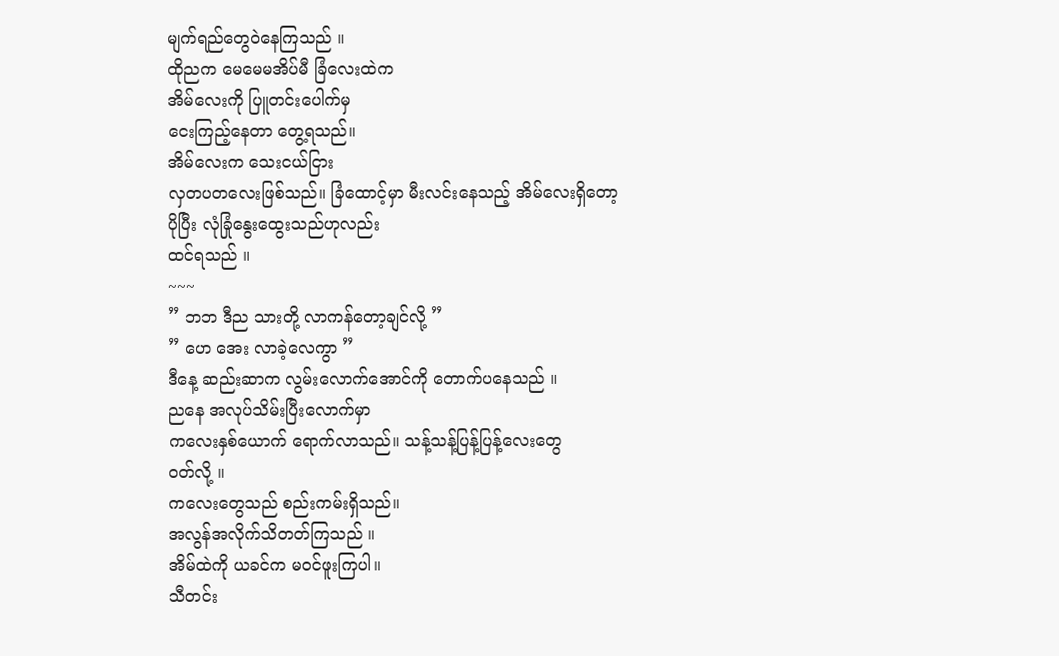မျက်ရည်တွေ၀ဲနေကြသည် ။
ထိုညက မေမေမအိပ်မီ ခြံလေးထဲက
အိမ်လေးကို ပြူတင်းပေါက်မှ
ငေးကြည့်နေတာ တွေ့ရသည်။
အိမ်လေးက သေးငယ်ငြား
လှတပတလေးဖြစ်သည်။ ခြံထောင့်မှာ မီးလင်းနေသည့် အိမ်လေးရှိတော့
ပိုပြီး လုံခြုံနွေးထွေးသည်ဟုလည်း
ထင်ရသည် ။
~~~
” ဘဘ ဒီည သားတို့ လာကန်တော့ချင်လို့ ”
” ဟေ အေး လာခဲ့လေကွာ ”
ဒီနေ့ ဆည်းဆာက လွမ်းလောက်အောင်ကို တောက်ပနေသည် ။
ညနေ အလုပ်သိမ်းပြီးလောက်မှာ
ကလေးနှစ်ယောက် ရောက်လာသည်။ သန့်သန့်ပြန့်ပြန့်လေးတွေ
၀တ်လို့ ။
ကလေးတွေသည် စည်းကမ်းရှိသည်။
အလွန်အလိုက်သိတတ်ကြသည် ။
အိမ်ထဲကို ယခင်က မ၀င်ဖူးကြပါ။
သီတင်း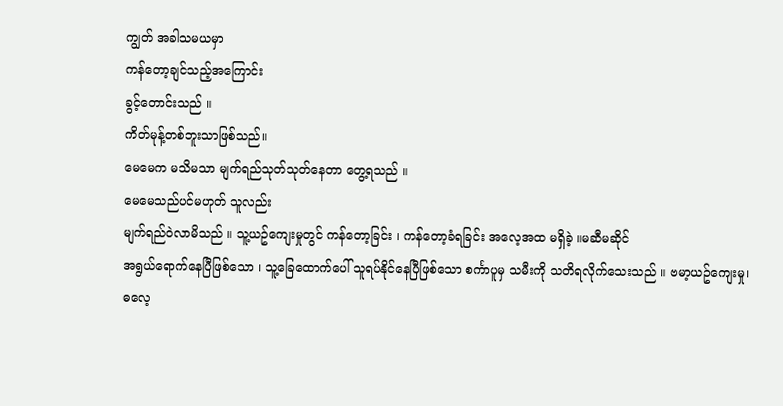ကျွတ် အခါသမယမှာ
ကန်တော့ချင်သည့်အကြောင်း
ခွင့်တောင်းသည် ။
ကိတ်မုန့်တစ်ဘူးသာဖြစ်သည်။
မေမေက မသိမသာ မျက်ရည်သုတ်သုတ်နေတာ တွေ့ရသည် ။
မေမေသည်ပင်မဟုတ် သူလည်း
မျက်ရည်၀ဲလာမိသည် ။ သူ့ယဥ်ကျေးမှုတွင် ကန်တော့ခြင်း ၊ ကန်တော့ခံရခြင်း အလေ့အထ မရှိခဲ့ ။မဆီမဆိုင်
အရွယ်ရောက်နေပြီဖြစ်သော ၊ သူ့ခြေထောက်ပေါ် သူရပ်နိုင်နေပြီဖြစ်သော စင်္ကာပူမှ သမီးကို သတိရလိုက်သေးသည် ။ ဗမာ့ယဥ်ကျေးမှု၊
ဓလေ့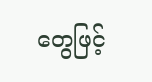တွေဖြင့်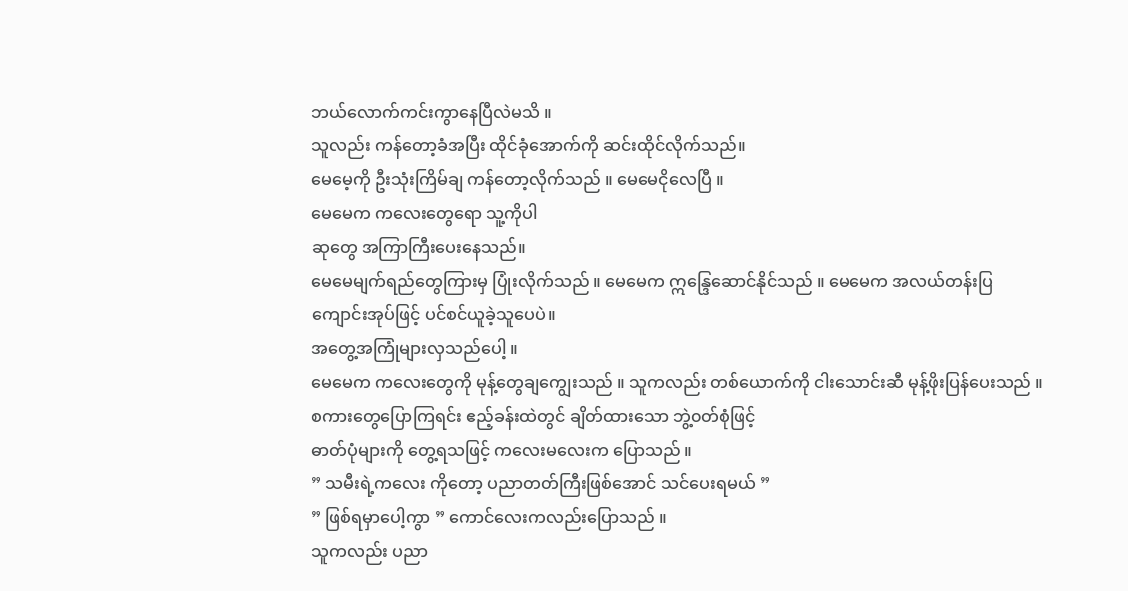ဘယ်လောက်ကင်းကွာနေပြီလဲမသိ ။
သူလည်း ကန်တော့ခံအပြီး ထိုင်ခုံအောက်ကို ဆင်းထိုင်လိုက်သည်။
မေမေ့ကို ဦးသုံးကြိမ်ချ ကန်တော့လိုက်သည် ။ မေမေငိုလေပြီ ။
မေမေက ကလေးတွေရော သူ့ကိုပါ
ဆုတွေ အကြာကြီးပေးနေသည်။
မေမေမျက်ရည်တွေကြားမှ ပြုံးလိုက်သည် ။ မေမေက ဣန္ဒြေဆောင်နိုင်သည် ။ မေမေက အလယ်တန်းပြ
ကျောင်းအုပ်ဖြင့် ပင်စင်ယူခဲ့သူပေပဲ။
အတွေ့အကြုံများလှသည်ပေါ့ ။
မေမေက ကလေးတွေကို မုန့်တွေချကျွေးသည် ။ သူကလည်း တစ်ယောက်ကို ငါးသောင်းဆီ မုန့်ဖိုးပြန်ပေးသည် ။
စကားတွေပြောကြရင်း ဧည့်ခန်းထဲတွင် ချိတ်ထားသော ဘွဲ့၀တ်စုံဖြင့်
ဓာတ်ပုံများကို တွေ့ရသဖြင့် ကလေးမလေးက ပြောသည် ။
” သမီးရဲ့ကလေး ကိုတော့ ပညာတတ်ကြီးဖြစ်အောင် သင်ပေးရမယ် ”
” ဖြစ်ရမှာပေါ့ကွာ ” ကောင်လေးကလည်းပြောသည် ။
သူကလည်း ပညာ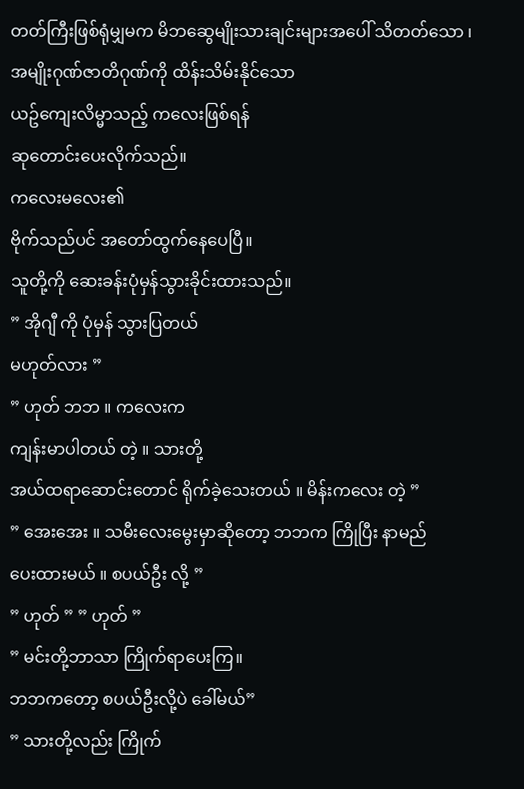တတ်ကြီးဖြစ်ရုံမျှမက မိဘဆွေမျိုးသားချင်းများအပေါ် သိတတ်သော ၊ အမျိုးဂုဏ်ဇာတိဂုဏ်ကို ထိန်းသိမ်းနိုင်သော
ယဥ်ကျေးလိမ္မာသည့် ကလေးဖြစ်ရန်
ဆုတောင်းပေးလိုက်သည်။
ကလေးမလေး၏
ဗိုက်သည်ပင် အတော်ထွက်နေပေပြီ။
သူတို့ကို ဆေးခန်းပုံမှန်သွားခိုင်းထားသည်။
” အိုဂျီ ကို ပုံမှန် သွားပြတယ်
မဟုတ်လား ”
” ဟုတ် ဘဘ ။ ကလေးက
ကျန်းမာပါတယ် တဲ့ ။ သားတို့
အယ်ထရာဆောင်းတောင် ရိုက်ခဲ့သေးတယ် ။ မိန်းကလေး တဲ့ ”
” အေးအေး ။ သမီးလေးမွေးမှာဆိုတော့ ဘဘက ကြိုပြီး နာမည်
ပေးထားမယ် ။ စပယ်ဦး လို့ ”
” ဟုတ် ” ” ဟုတ် ”
” မင်းတို့ဘာသာ ကြိုက်ရာပေးကြ။
ဘဘကတော့ စပယ်ဦးလို့ပဲ ခေါ်မယ်”
” သားတို့လည်း ကြိုက်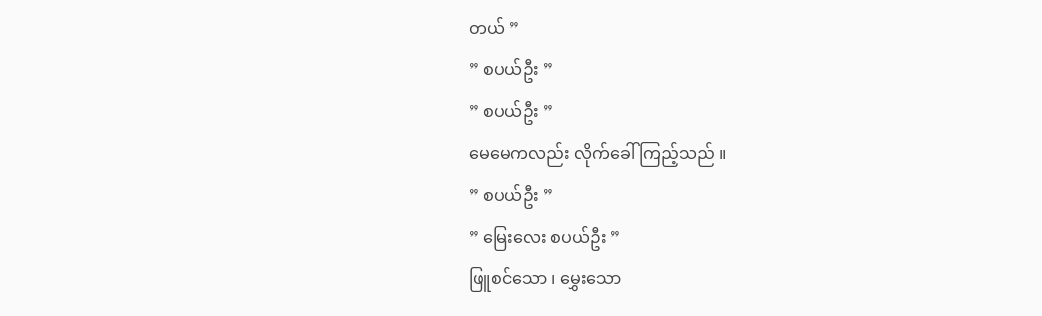တယ် ”
” စပယ်ဦး ”
” စပယ်ဦး ”
မေမေကလည်း လိုက်ခေါ်ကြည့်သည် ။
” စပယ်ဦး ”
” မြေးလေး စပယ်ဦး ”
ဖြူစင်သော ၊ မွှေးသော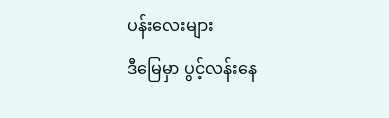ပန်းလေးများ
ဒီမြေမှာ ပွင့်လန်းနေ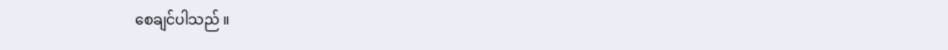စေချင်ပါသည် ။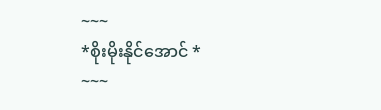~~~
*စိုးမိုးနိုင်အောင် *
~~~